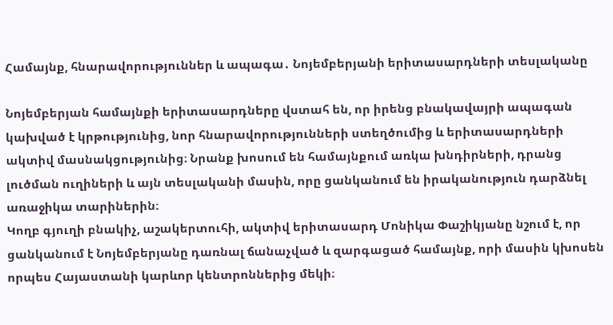Համայնք, հնարավորություններ և ապագա․ Նոյեմբերյանի երիտասարդների տեսլականը

Նոյեմբերյան համայնքի երիտասարդները վստահ են, որ իրենց բնակավայրի ապագան կախված է կրթությունից, նոր հնարավորությունների ստեղծումից և երիտասարդների ակտիվ մասնակցությունից։ Նրանք խոսում են համայնքում առկա խնդիրների, դրանց լուծման ուղիների և այն տեսլականի մասին, որը ցանկանում են իրականություն դարձնել առաջիկա տարիներին։
Կողբ գյուղի բնակիչ, աշակերտուհի, ակտիվ երիտասարդ Մոնիկա Փաշիկյանը նշում է, որ ցանկանում է Նոյեմբերյանը դառնալ ճանաչված և զարգացած համայնք, որի մասին կխոսեն որպես Հայաստանի կարևոր կենտրոններից մեկի։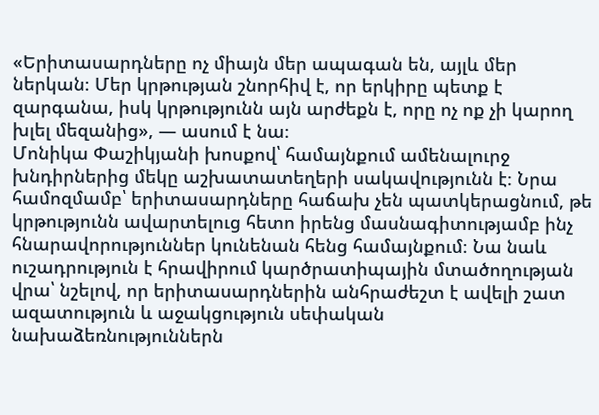«Երիտասարդները ոչ միայն մեր ապագան են, այլև մեր ներկան։ Մեր կրթության շնորհիվ է, որ երկիրը պետք է զարգանա, իսկ կրթությունն այն արժեքն է, որը ոչ ոք չի կարող խլել մեզանից», — ասում է նա։
Մոնիկա Փաշիկյանի խոսքով՝ համայնքում ամենալուրջ խնդիրներից մեկը աշխատատեղերի սակավությունն է։ Նրա համոզմամբ՝ երիտասարդները հաճախ չեն պատկերացնում, թե կրթությունն ավարտելուց հետո իրենց մասնագիտությամբ ինչ հնարավորություններ կունենան հենց համայնքում։ Նա նաև ուշադրություն է հրավիրում կարծրատիպային մտածողության վրա՝ նշելով, որ երիտասարդներին անհրաժեշտ է ավելի շատ ազատություն և աջակցություն սեփական նախաձեռնություններն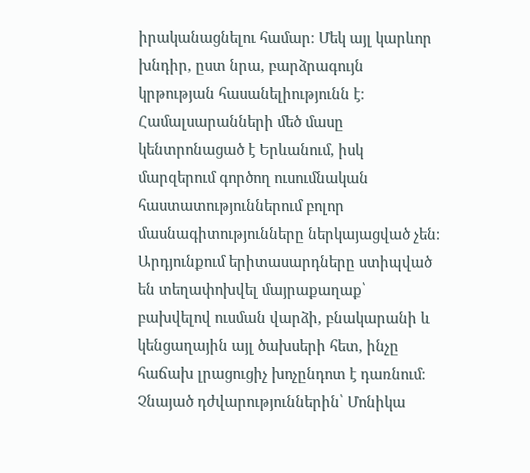իրականացնելու համար։ Մեկ այլ կարևոր խնդիր, ըստ նրա, բարձրագույն կրթության հասանելիությունն է։ Համալսարանների մեծ մասը կենտրոնացած է Երևանում, իսկ մարզերում գործող ուսումնական հաստատություններում բոլոր մասնագիտությունները ներկայացված չեն։ Արդյունքում երիտասարդները ստիպված են տեղափոխվել մայրաքաղաք՝ բախվելով ուսման վարձի, բնակարանի և կենցաղային այլ ծախսերի հետ, ինչը հաճախ լրացուցիչ խոչընդոտ է դառնում։
Չնայած դժվարություններին՝ Մոնիկա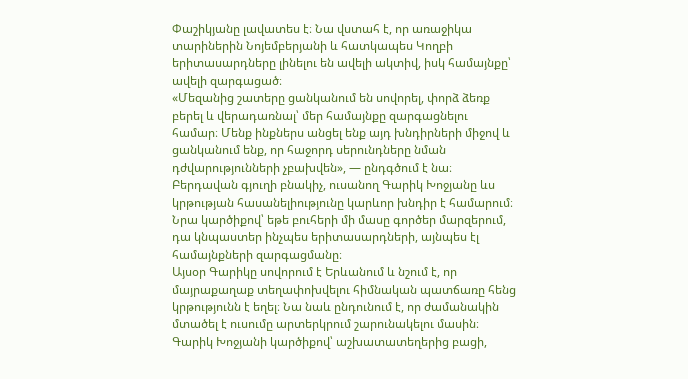Փաշիկյանը լավատես է։ Նա վստահ է, որ առաջիկա տարիներին Նոյեմբերյանի և հատկապես Կողբի երիտասարդները լինելու են ավելի ակտիվ, իսկ համայնքը՝ ավելի զարգացած։
«Մեզանից շատերը ցանկանում են սովորել, փորձ ձեռք բերել և վերադառնալ՝ մեր համայնքը զարգացնելու համար։ Մենք ինքներս անցել ենք այդ խնդիրների միջով և ցանկանում ենք, որ հաջորդ սերունդները նման դժվարությունների չբախվեն», — ընդգծում է նա։
Բերդավան գյուղի բնակիչ, ուսանող Գարիկ Խոջյանը ևս կրթության հասանելիությունը կարևոր խնդիր է համարում։ Նրա կարծիքով՝ եթե բուհերի մի մասը գործեր մարզերում, դա կնպաստեր ինչպես երիտասարդների, այնպես էլ համայնքների զարգացմանը։
Այսօր Գարիկը սովորում է Երևանում և նշում է, որ մայրաքաղաք տեղափոխվելու հիմնական պատճառը հենց կրթությունն է եղել։ Նա նաև ընդունում է, որ ժամանակին մտածել է ուսումը արտերկրում շարունակելու մասին։
Գարիկ Խոջյանի կարծիքով՝ աշխատատեղերից բացի,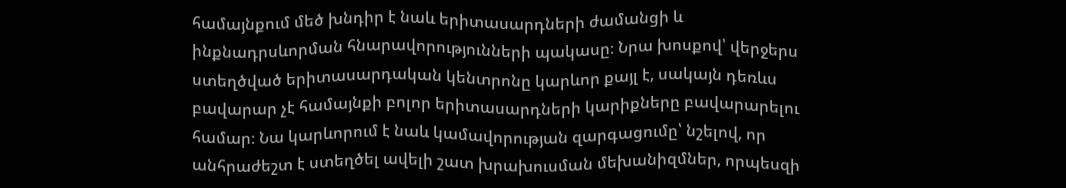համայնքում մեծ խնդիր է նաև երիտասարդների ժամանցի և ինքնադրսևորման հնարավորությունների պակասը։ Նրա խոսքով՝ վերջերս ստեղծված երիտասարդական կենտրոնը կարևոր քայլ է, սակայն դեռևս բավարար չէ համայնքի բոլոր երիտասարդների կարիքները բավարարելու համար։ Նա կարևորում է նաև կամավորության զարգացումը՝ նշելով, որ անհրաժեշտ է ստեղծել ավելի շատ խրախուսման մեխանիզմներ, որպեսզի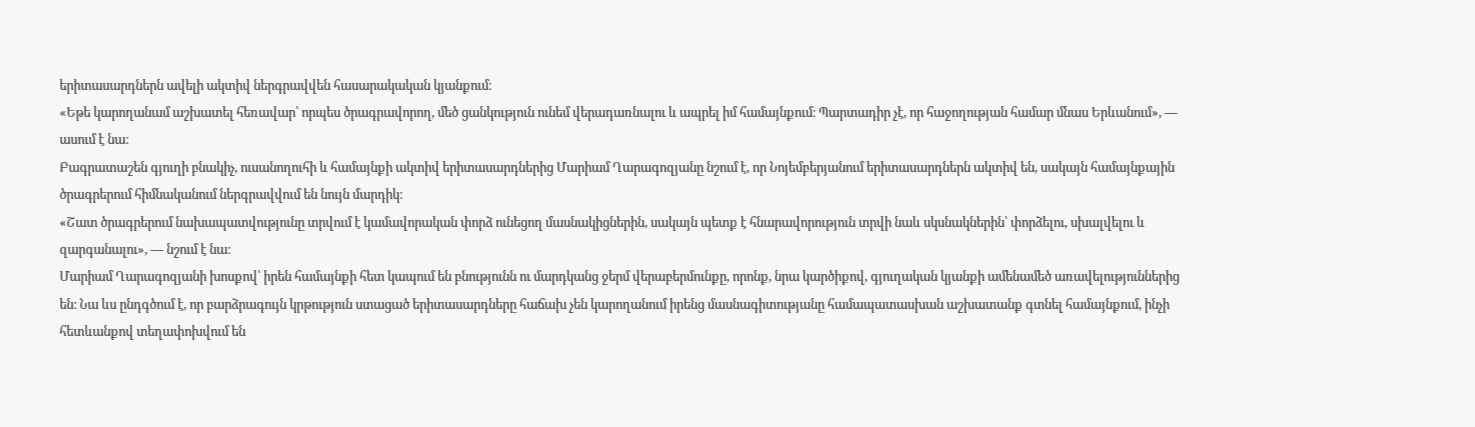երիտասարդներն ավելի ակտիվ ներգրավվեն հասարակական կյանքում։
«Եթե կարողանամ աշխատել հեռավար՝ որպես ծրագրավորող, մեծ ցանկություն ունեմ վերադառնալու և ապրել իմ համայնքում։ Պարտադիր չէ, որ հաջողության համար մնաս Երևանում», — ասում է նա։
Բագրատաշեն գյուղի բնակիչ, ուսանողուհի և համայնքի ակտիվ երիտասարդներից Մարիամ Ղարագոզյանը նշում է, որ Նոյեմբերյանում երիտասարդներն ակտիվ են, սակայն համայնքային ծրագրերում հիմնականում ներգրավվում են նույն մարդիկ։
«Շատ ծրագրերում նախապատվությունը տրվում է կամավորական փորձ ունեցող մասնակիցներին, սակայն պետք է հնարավորություն տրվի նաև սկսնակներին՝ փորձելու, սխալվելու և զարգանալու», — նշում է նա։
Մարիամ Ղարագոզյանի խոսքով՝ իրեն համայնքի հետ կապում են բնությունն ու մարդկանց ջերմ վերաբերմունքը, որոնք, նրա կարծիքով, գյուղական կյանքի ամենամեծ առավելություններից են։ Նա ևս ընդգծում է, որ բարձրագույն կրթություն ստացած երիտասարդները հաճախ չեն կարողանում իրենց մասնագիտությանը համապատասխան աշխատանք գտնել համայնքում, ինչի հետևանքով տեղափոխվում են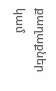քաղաքներ կամ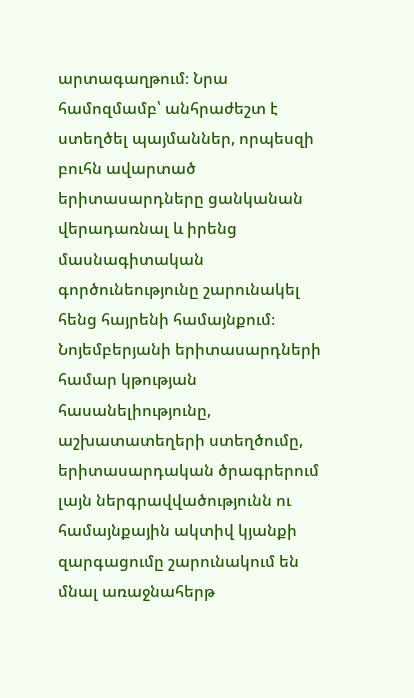արտագաղթում։ Նրա համոզմամբ՝ անհրաժեշտ է ստեղծել պայմաններ, որպեսզի բուհն ավարտած երիտասարդները ցանկանան վերադառնալ և իրենց մասնագիտական գործունեությունը շարունակել հենց հայրենի համայնքում։
Նոյեմբերյանի երիտասարդների համար կթության հասանելիությունը, աշխատատեղերի ստեղծումը, երիտասարդական ծրագրերում լայն ներգրավվածությունն ու համայնքային ակտիվ կյանքի զարգացումը շարունակում են մնալ առաջնահերթ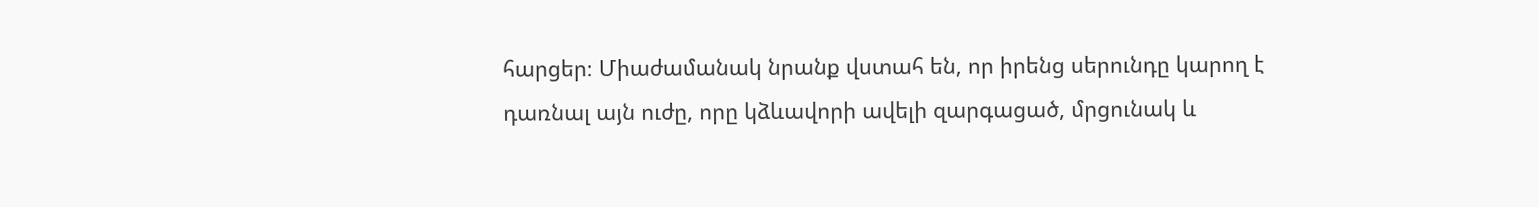հարցեր։ Միաժամանակ նրանք վստահ են, որ իրենց սերունդը կարող է դառնալ այն ուժը, որը կձևավորի ավելի զարգացած, մրցունակ և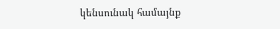կենսունակ համայնք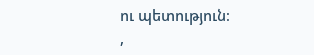ու պետություն։
,